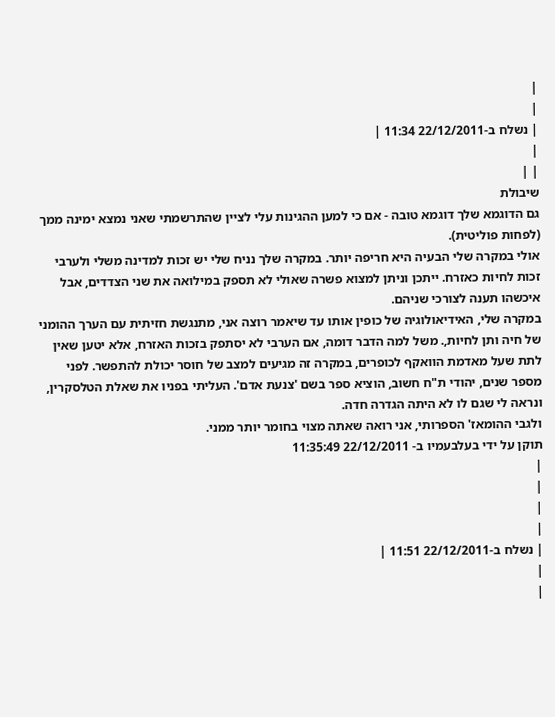|
|
| נשלח ב-22/12/2011 11:34 |
|
| |
שיבולת
גם הדוגמא שלך דוגמא טובה - אם כי למען ההגינות עלי לציין שהתרשמתי שאני נמצא ימינה ממך (לפחות פוליטית).
אולי במקרה שלי הבעיה היא חריפה יותר. במקרה שלך נניח שלי יש זכות למדינה משלי ולערבי זכות לחיות כאזרח. ייתכן וניתן למצוא פשרה שאולי לא תספק במילואה את שני הצדדים, אבל איכשהו תענה לצורכי שניהם.
במקרה שלי, האידיאולוגיה של כופין אותו עד שיאמר רוצה אני, מתנגשת חזיתית עם הערך ההומני של חיה ותן לחיות,. משל למה הדבר דומה, אם הערבי לא יסתפק בזכות האזרח, אלא יטען שאין לתת שעל מאדמת הוואקף לכופרים, במקרה זה מגיעים למצב של חוסר יכולת להתפשר. לפני מספר שנים, יהודי ת"ח חשוב, הוציא ספר בשם 'צנעת אדם'. העליתי בפניו את שאלת הטלסקרין, ונראה לי שגם לו לא היתה הגדרה חדה.
ולגבי ההומאז' הספרותי, אני רואה שאתה מצוי בחומר יותר ממני.
תוקן על ידי בעלבעמיו ב- 22/12/2011 11:35:49
|
|
|
|
| נשלח ב-22/12/2011 11:51 |
|
|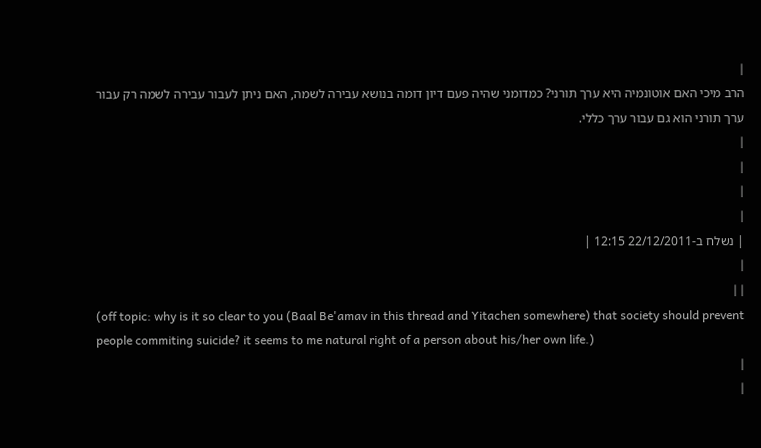|
הרב מיכי האם אוטונמיה היא ערך תורני? כמדומני שהיה פעם דיון דומה בנושא עבירה לשמה, האם ניתן לעבור עבירה לשמה רק עבור ערך תורני הוא גם עבור ערך כללי.
|
|
|
|
| נשלח ב-22/12/2011 12:15 |
|
| |
(off topic: why is it so clear to you (Baal Be'amav in this thread and Yitachen somewhere) that society should prevent people commiting suicide? it seems to me natural right of a person about his/her own life.)
|
|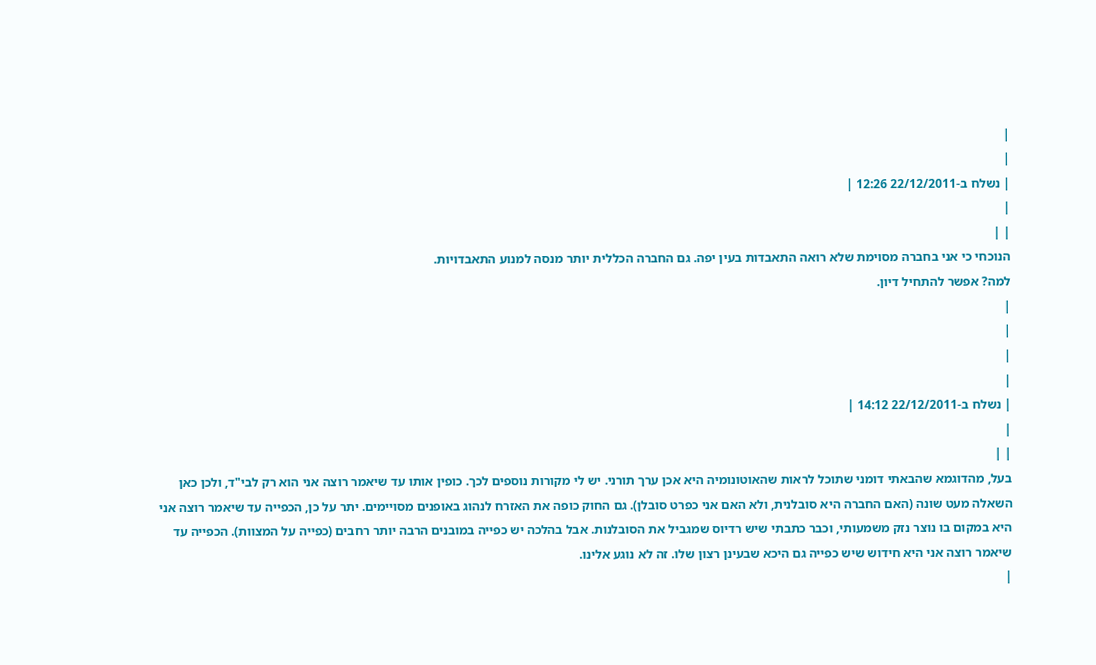|
|
| נשלח ב-22/12/2011 12:26 |
|
| |
הנוכחי כי אני בחברה מסוימת שלא רואה התאבדות בעין יפה. גם החברה הכללית יותר מנסה למנוע התאבדויות.
למה? אפשר להתחיל דיון.
|
|
|
|
| נשלח ב-22/12/2011 14:12 |
|
| |
בעל, מהדוגמא שהבאתי דומני שתוכל לראות שהאוטונומיה היא אכן ערך תורני. יש לי מקורות נוספים לכך. כופין אותו עד שיאמר רוצה אני הוא רק לבי"ד, ולכן כאן השאלה מעט שונה (האם החברה היא סובלנית, ולא האם אני כפרט סובלן). גם החוק כופה את האזרח לנהוג באופנים מסויימים. יתר על כן, הכפייה עד שיאמר רוצה אני היא במקום בו נוצר נזק משמעותי, וכבר כתבתי שיש רדיוס שמגביל את הסובלנות. אבל בהלכה יש כפייה במובנים הרבה יותר רחבים (כפייה על המצוות). הכפייה עד שיאמר רוצה אני היא חידוש שיש כפייה גם היכא שבעינן רצון שלו. זה לא נוגע אלינו.
|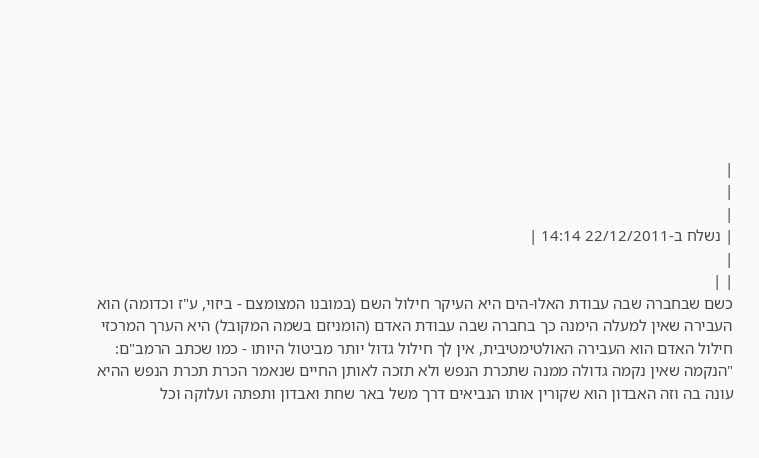|
|
|
| נשלח ב-22/12/2011 14:14 |
|
| |
כשם שבחברה שבה עבודת האלו-הים היא העיקר חילול השם (במובנו המצומצם - ביזוי, ע"ז וכדומה) הוא העבירה שאין למעלה הימנה כך בחברה שבה עבודת האדם (הומניזם בשמה המקובל) היא הערך המרכזי חילול האדם הוא העבירה האולטימטיבית, אין לך חילול גדול יותר מביטול היותו - כמו שכתב הרמב"ם: "הנקמה שאין נקמה גדולה ממנה שתכרת הנפש ולא תזכה לאותן החיים שנאמר הכרת תכרת הנפש ההיא עונה בה וזה האבדון הוא שקורין אותו הנביאים דרך משל באר שחת ואבדון ותפתה ועלוקה וכל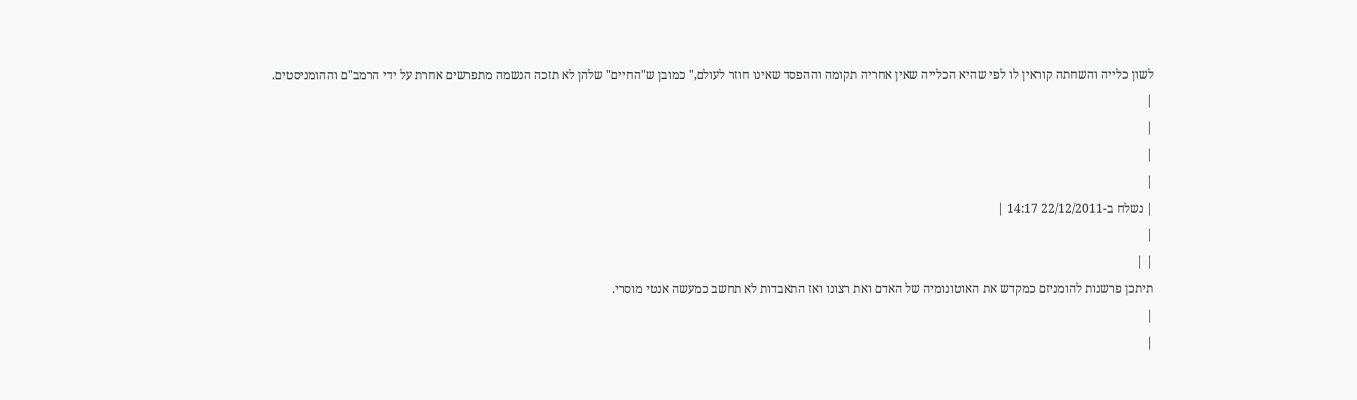לשון כלייה והשחתה קוראין לו לפי שהיא הכלייה שאין אחריה תקומה וההפסד שאינו חוזר לעולם," כמובן ש"החיים" שלהן לא תזכה הנשמה מתפרשים אחרת על ידי הרמב"ם וההומניסטים.
|
|
|
|
| נשלח ב-22/12/2011 14:17 |
|
| |
תיתכן פרשנות להומניזם כמקדש את האוטונומיה של האדם ואת רצונו ואז התאבדות לא תחשב כמעשה אנטי מוסרי.
|
|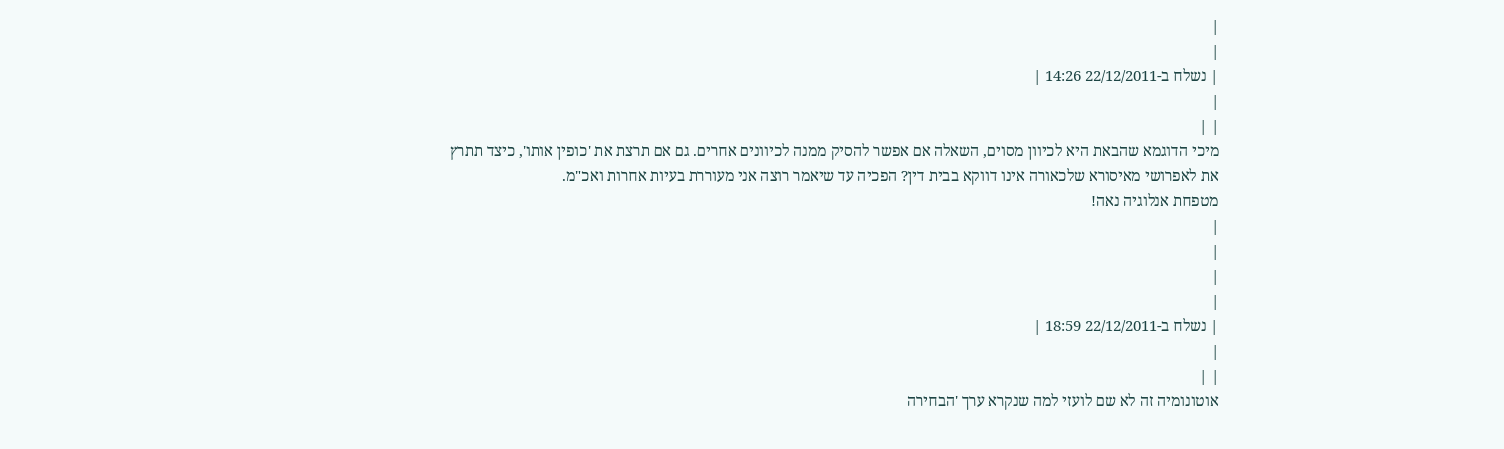|
|
| נשלח ב-22/12/2011 14:26 |
|
| |
מיכי הדוגמא שהבאת היא לכיוון מסוים, השאלה אם אפשר להסיק ממנה לכיוונים אחרים. גם אם תרצת את 'כופין אותו', כיצד תתרץ את לאפרושי מאיסורא שלכאורה אינו דווקא בבית דין? הפכיה עד שיאמר רוצה אני מעוררת בעיות אחרות ואכ"מ.
מטפחת אנלוגיה נאה!
|
|
|
|
| נשלח ב-22/12/2011 18:59 |
|
| |
אוטונומיה זה לא שם לועזי למה שנקרא ערך 'הבחירה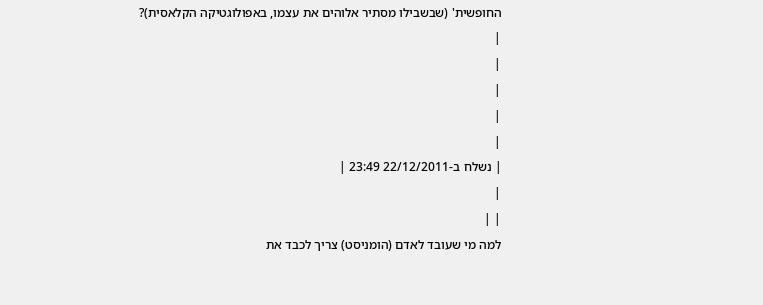החופשית' (שבשבילו מסתיר אלוהים את עצמו, באפולוגטיקה הקלאסית)?
|
|
|
|
|
| נשלח ב-22/12/2011 23:49 |
|
| |
למה מי שעובד לאדם (הומניסט) צריך לכבד את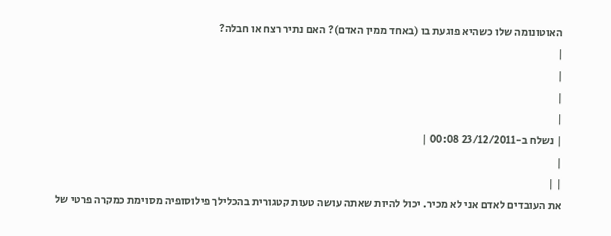האוטונומה שלו כשהיא פוגעת בו (באחד ממין האדם)? האם נתיר רצח או חבלה?
|
|
|
|
| נשלח ב-23/12/2011 00:08 |
|
| |
את העובדים לאדם אני לא מכיר. יכול להיות שאתה עושה טעות קטגורית בהכלילך פילוסופיה מסוימת כמקרה פרטי של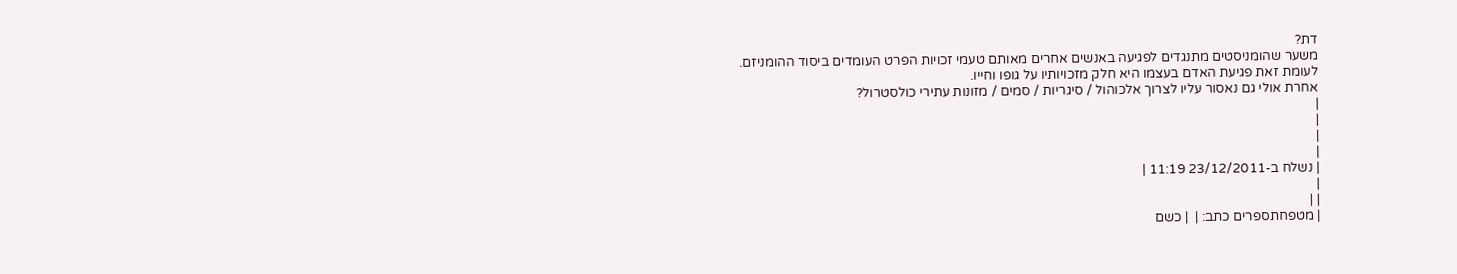דת?
משער שהומניסטים מתנגדים לפגיעה באנשים אחרים מאותם טעמי זכויות הפרט העומדים ביסוד ההומניזם.
לעומת זאת פגיעת האדם בעצמו היא חלק מזכויותיו על גופו וחייו.
אחרת אולי גם נאסור עליו לצרוך אלכוהול / סיגריות / סמים / מזונות עתירי כולסטרול?
|
|
|
|
| נשלח ב-23/12/2011 11:19 |
|
| |
| מטפחתספרים כתב: |  | כשם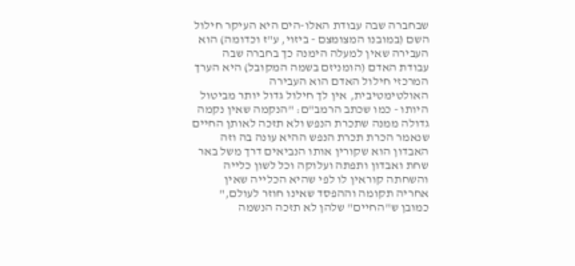שבחברה שבה עבודת האלו-הים היא העיקר חילול השם (במובנו המצומצם - ביזוי, ע"ז וכדומה) הוא העבירה שאין למעלה הימנה כך בחברה שבה עבודת האדם (הומניזם בשמה המקובל) היא הערך המרכזי חילול האדם הוא העבירה האולטימטיבית, אין לך חילול גדול יותר מביטול היותו - כמו שכתב הרמב"ם: "הנקמה שאין נקמה גדולה ממנה שתכרת הנפש ולא תזכה לאותן החיים שנאמר הכרת תכרת הנפש ההיא עונה בה וזה האבדון הוא שקורין אותו הנביאים דרך משל באר שחת ואבדון ותפתה ועלוקה וכל לשון כלייה והשחתה קוראין לו לפי שהיא הכלייה שאין אחריה תקומה וההפסד שאינו חוזר לעולם," כמובן ש"החיים" שלהן לא תזכה הנשמה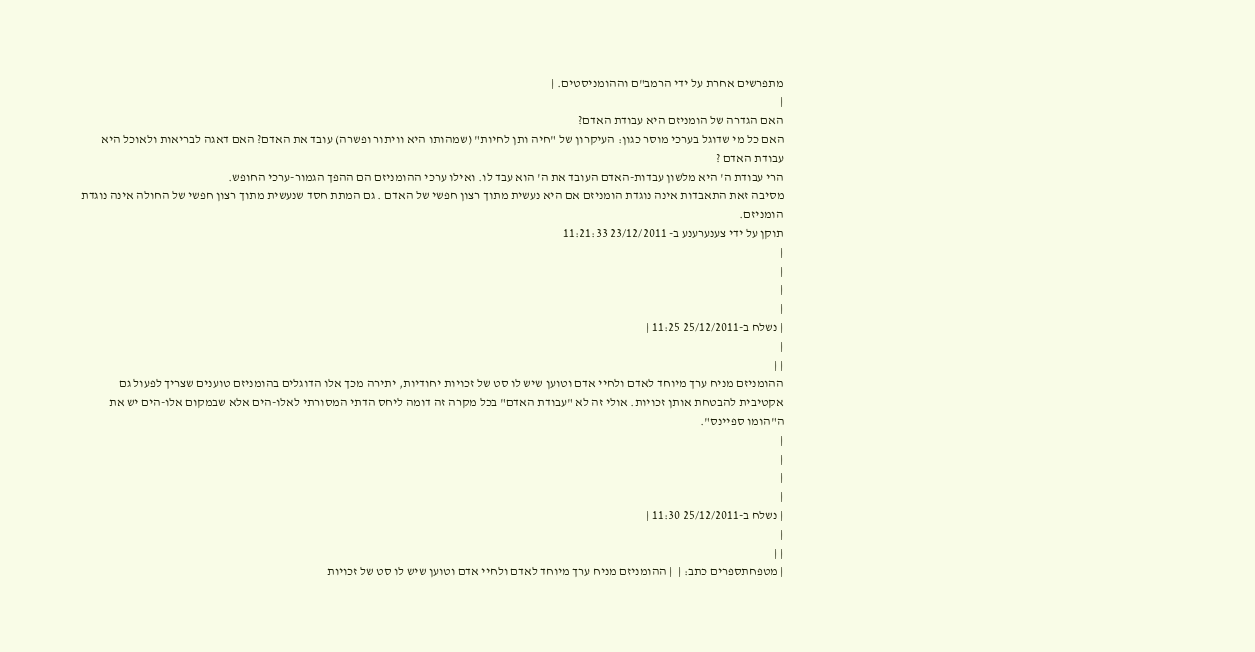מתפרשים אחרת על ידי הרמב"ם וההומניסטים. |
|
האם הגדרה של הומניזם היא עבודת האדם?
האם כל מי שדוגל בערכי מוסר כגון: העיקרון של "חיה ותן לחיות" (שמהותו היא וויתור ופשרה) עובד את האדם? האם דאגה לבריאות ולאוכל היא עבודת האדם ?
הרי עבודת ה' היא מלשון עבדות-האדם העובד את ה' הוא עבד לו. ואילו ערכי ההומניזם הם ההפך הגמור-ערכי החופש.
מסיבה זאת התאבדות אינה נוגדת הומניזם אם היא נעשית מתוך רצון חפשי של האדם . גם המתת חסד שנעשית מתוך רצון חפשי של החולה אינה נוגדת הומניזם.
תוקן על ידי צענערענע ב- 23/12/2011 11:21:33
|
|
|
|
| נשלח ב-25/12/2011 11:25 |
|
| |
ההומניזם מניח ערך מיוחד לאדם ולחיי אדם וטוען שיש לו סט של זכויות יחודיות, יתירה מכך אלו הדוגלים בהומניזם טוענים שצריך לפעול גם אקטיבית להבטחת אותן זכויות. אולי זה לא "עבודת האדם" בכל מקרה זה דומה ליחס הדתי המסורתי לאלו-הים אלא שבמקום אלו-הים יש את ה"הומו ספיינס".
|
|
|
|
| נשלח ב-25/12/2011 11:30 |
|
| |
| מטפחתספרים כתב: |  | ההומניזם מניח ערך מיוחד לאדם ולחיי אדם וטוען שיש לו סט של זכויות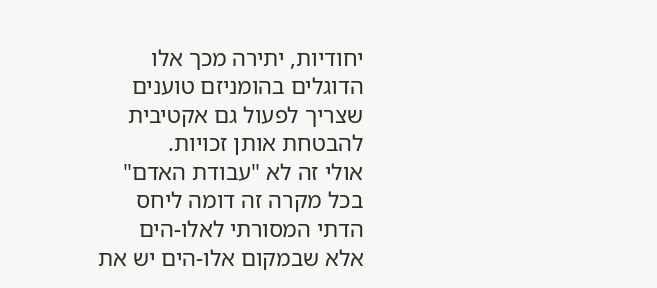יחודיות, יתירה מכך אלו הדוגלים בהומניזם טוענים שצריך לפעול גם אקטיבית להבטחת אותן זכויות.
אולי זה לא "עבודת האדם" בכל מקרה זה דומה ליחס הדתי המסורתי לאלו-הים אלא שבמקום אלו-הים יש את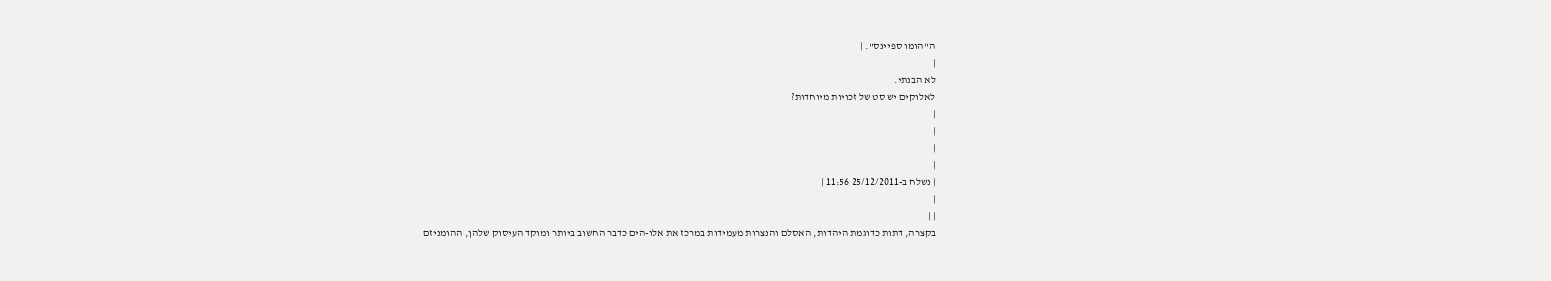ה"הומו ספיינס". |
|
לא הבנתי.
לאלוקים יש סט של זכויות מיוחדות?
|
|
|
|
| נשלח ב-25/12/2011 11:56 |
|
| |
בקצרה, דתות כדוגמת היהדות, האסלם והנצרות מעמידות במרכז את אלו-הים כדבר החשוב ביותר ומוקד העיסוק שלהן, ההומניזם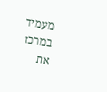מעמיד במרכז את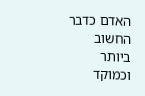האדם כדבר החשוב ביותר וכמוקד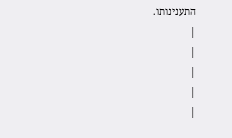התענינותו.
|
|
|
|
|